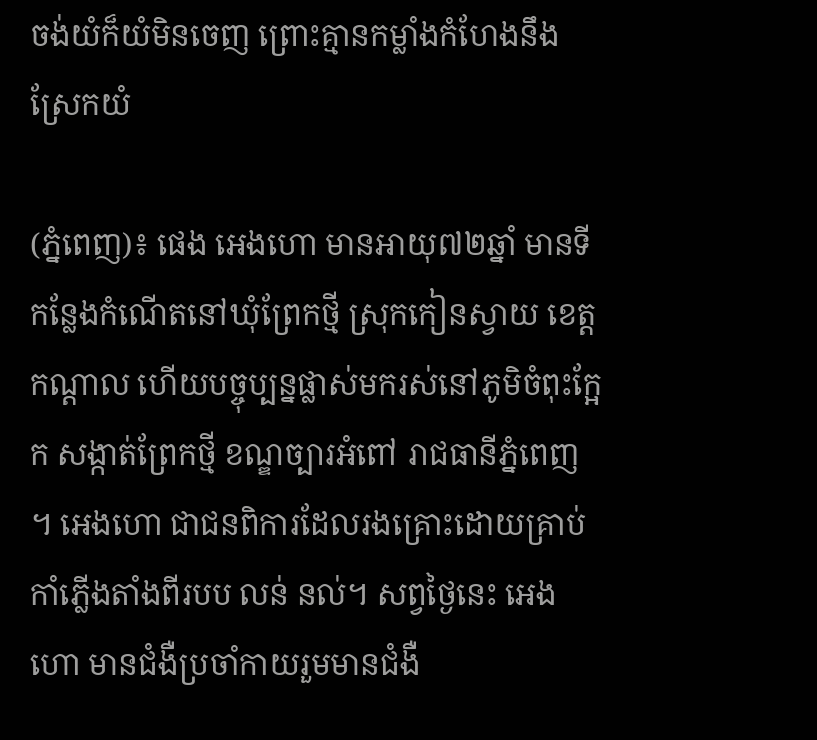ចង់យំក៏យំមិនចេញ ព្រោះគ្មានកម្លាំងកំហែងនឹងស្រែកយំ

(ភ្នំពេញ)៖ ផេង អេងហោ មានអាយុ៧២ឆ្នាំ មានទីកន្លែងកំណើតនៅឃុំព្រែកថ្មី ស្រុកកៀនស្វាយ ខេត្តកណ្តាល ហើយបច្ចុប្បន្នផ្លាស់មករស់នៅភូមិចំពុះក្អែក សង្កាត់ព្រែកថ្មី ខណ្ឌច្បារអំពៅ រាជធានីភ្នំពេញ ។ អេងហោ ជាជនពិការដែលរងគ្រោះដោយគ្រាប់កាំភ្លើងតាំងពីរបប លន់ នល់។ សព្វថ្ងៃនេះ អេងហោ មានជំងឺប្រចាំកាយរួមមានជំងឺ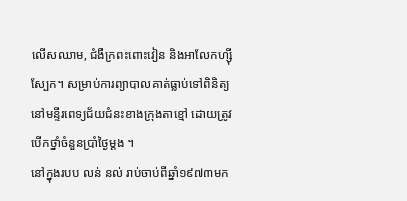លើសឈាម, ជំងឺក្រពះពោះវៀន និងអាលែកហ្ស៊ីស្បែក។ សម្រាប់ការព្យាបាលគាត់ធ្លាប់ទៅពិនិត្យនៅមន្ទីរពេទ្យជ័យជំនះខាងក្រុងតាខ្មៅ ដោយត្រូវបើកថ្នាំចំនួនប្រាំថ្ងៃម្តង ។
នៅក្នុងរបប លន់ នល់ រាប់ចាប់ពីឆ្នាំ១៩៧៣មក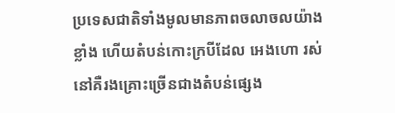ប្រទេសជាតិទាំងមូលមានភាពចលាចលយ៉ាងខ្លាំង ហើយតំបន់កោះក្របីដែល អេងហោ រស់នៅគឺរងគ្រោះច្រើនជាងតំបន់ផ្សេង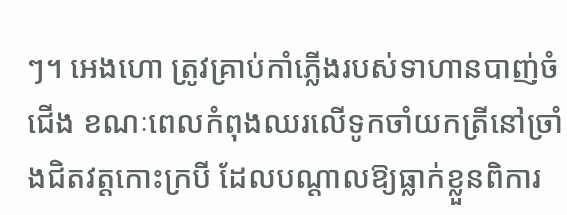ៗ។ អេងហោ ត្រូវគ្រាប់កាំភ្លើងរបស់ទាហានបាញ់ចំជើង ខណៈពេលកំពុងឈរលើទូកចាំយកត្រីនៅច្រាំងជិតវត្តកោះក្របី ដែលបណ្តាលឱ្យធ្លាក់ខ្លួនពិការ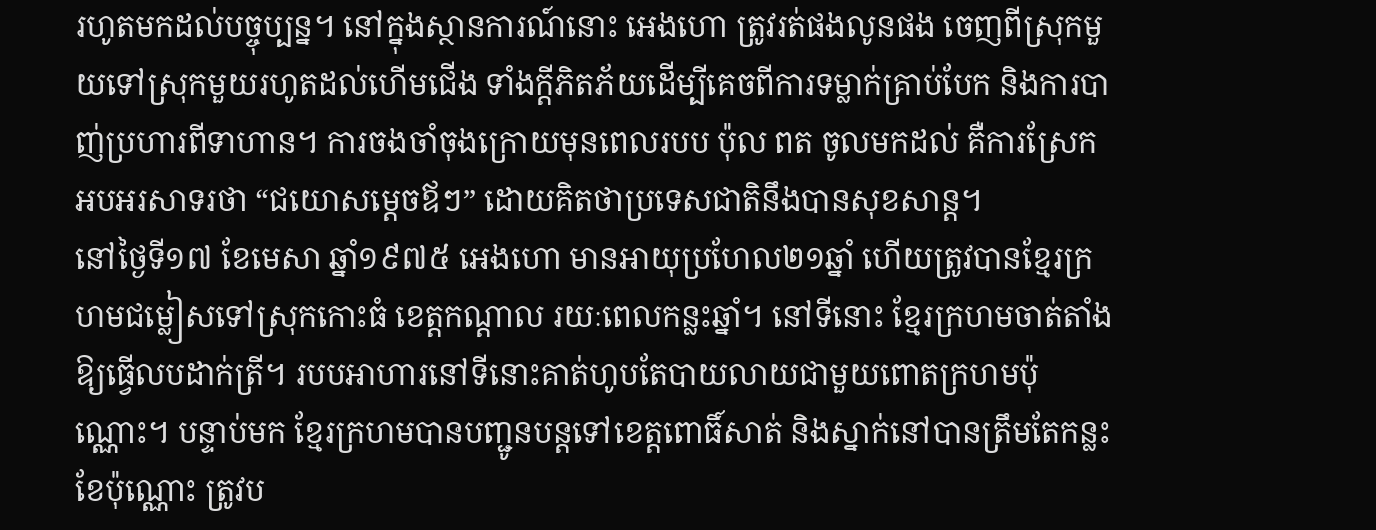រហូតមកដល់បច្ចុប្បន្ន។ នៅក្នុងស្ថានការណ៍នោះ អេងហោ ត្រូវរត់ផងលូនផង ចេញពីស្រុកមួយទៅស្រុកមួយរហូតដល់ហើមជើង ទាំងក្តីភិតភ័យដើម្បីគេចពីការទម្លាក់គ្រាប់បែក និងការបាញ់ប្រហារពីទាហាន។ ការចងចាំចុងក្រោយមុនពេលរបប ប៉ុល ពត ចូលមកដល់ គឺការស្រែកអបអរសាទរថា “ជយោសម្តេចឪៗ” ដោយគិតថាប្រទេសជាតិនឹងបានសុខសាន្ត។
នៅថ្ងៃទី១៧ ខែមេសា ឆ្នាំ១៩៧៥ អេងហោ មានអាយុប្រហែល២១ឆ្នាំ ហើយត្រូវបានខ្មែរក្រហមជម្លៀសទៅស្រុកកោះធំ ខេត្តកណ្តាល រយៈពេលកន្លះឆ្នាំ។ នៅទីនោះ ខ្មែរក្រហមចាត់តាំងឱ្យធ្វើលបដាក់ត្រី។ របបអាហារនៅទីនោះគាត់ហូបតែបាយលាយជាមួយពោតក្រហមប៉ុណ្ណោះ។ បន្ទាប់មក ខ្មែរក្រហមបានបញ្ជូនបន្តទៅខេត្តពោធិ៍សាត់ និងស្នាក់នៅបានត្រឹមតែកន្លះខែប៉ុណ្ណោះ ត្រូវប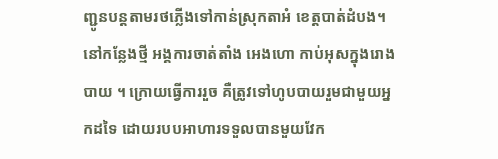ញ្ជូនបន្តតាមរថភ្លើងទៅកាន់ស្រុកតាអំ ខេត្តបាត់ដំបង។ នៅកន្លែងថ្មី អង្គការចាត់តាំង អេងហោ កាប់អុសក្នុងរោងបាយ ។ ក្រោយធ្វើការរួច គឺត្រូវទៅហូបបាយរួមជាមួយអ្នកដទៃ ដោយរបបអាហារទទួលបានមួយវែក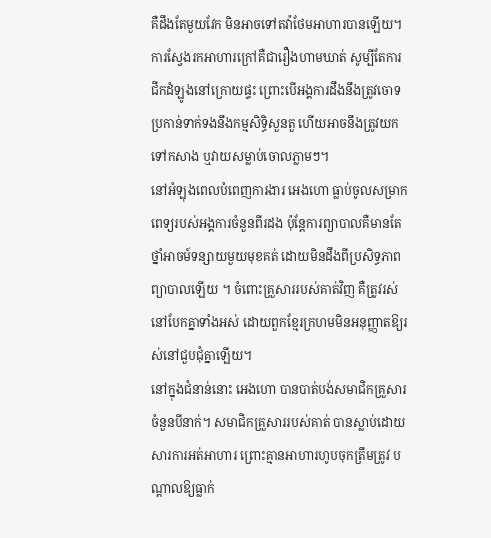គឺដឹងតែមួយវែក មិនអាចទៅតវ៉ាថែមអាហារបានឡើយ។ ការស្វែងរកអាហារក្រៅគឺជារឿងហាមឃាត់ សូម្បីតែការជីកដំឡូងនៅក្រោយផ្ទះ ព្រោះបើអង្គការដឹងនឹងត្រូវចោទប្រកាន់ទាក់ទងនឹងកម្មសិទ្ធិសួនតួ ហើយអាចនឹងត្រូវយកទៅកសាង ឬវាយសម្លាប់ចោលភ្លាមៗ។
នៅអំឡុងពេលបំពេញការងារ អេងហោ ធ្លាប់ចូលសម្រាកពេទ្យរបស់អង្គការចំនួនពីរដង ប៉ុន្តែការព្យាបាលគឺមានតែថ្នាំអាចម៍ទន្សាយមួយមុខគត់ ដោយមិនដឹងពីប្រសិទ្ធភាពព្យាបាលឡើយ ។ ចំពោះគ្រួសាររបស់គាត់វិញ គឺត្រូវរស់នៅបែកគ្នាទាំងអស់ ដោយពួកខ្មែរក្រហមមិនអនុញ្ញាតឱ្យរស់នៅជួបជុំគ្នាឡើយ។
នៅក្នុងជំនាន់នោះ អេងហោ បានបាត់បង់សមាជិកគ្រួសារចំនួនបីនាក់។ សមាជិកគ្រួសាររបស់គាត់ បានស្លាប់ដោយសារការអត់អាហារ ព្រោះគ្មានអាហារហូបចុកត្រឹមត្រូវ បណ្តាលឱ្យធ្លាក់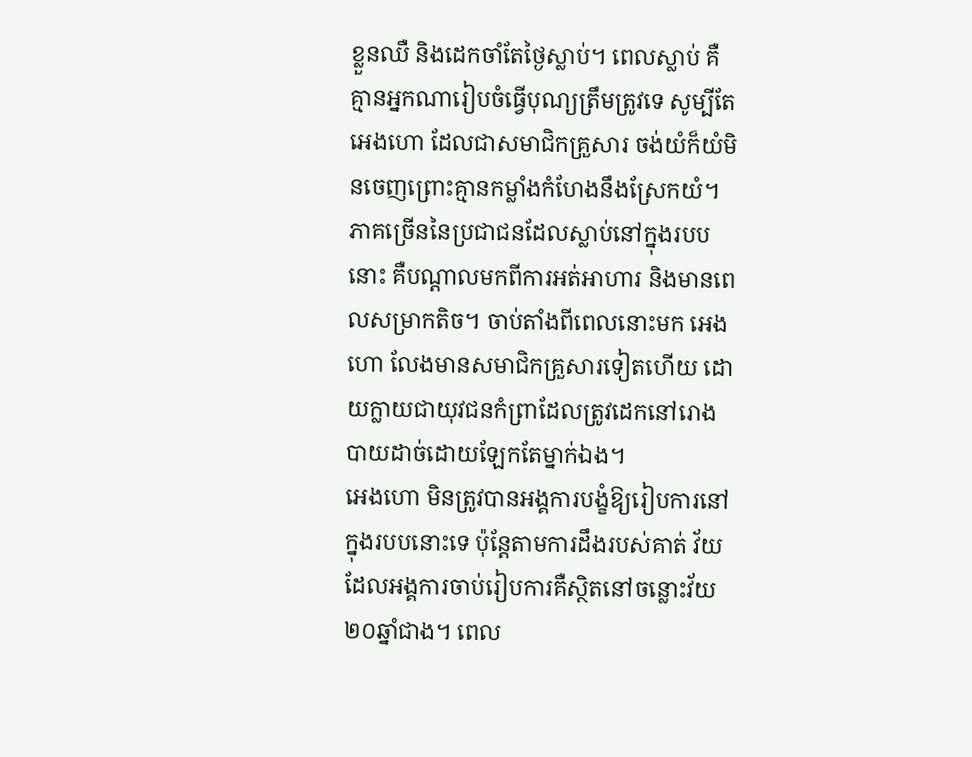ខ្លួនឈឺ និងដេកចាំតែថ្ងៃស្លាប់។ ពេលស្លាប់ គឺគ្មានអ្នកណារៀបចំធ្វើបុណ្យត្រឹមត្រូវទេ សូម្បីតែ អេងហោ ដែលជាសមាជិកគ្រួសារ ចង់យំក៏យំមិនចេញព្រោះគ្មានកម្លាំងកំហែងនឹងស្រែកយំ។ ភាគច្រើននៃប្រជាជនដែលស្លាប់នៅក្នុងរបបនោះ គឺបណ្តាលមកពីការអត់អាហារ និងមានពេលសម្រាកតិច។ ចាប់តាំងពីពេលនោះមក អេងហោ លែងមានសមាជិកគ្រួសារទៀតហើយ ដោយក្លាយជាយុវជនកំព្រាដែលត្រូវដេកនៅរោងបាយដាច់ដោយឡែកតែម្នាក់ឯង។
អេងហោ មិនត្រូវបានអង្គការបង្ខំឱ្យរៀបការនៅក្នុងរបបនោះទេ ប៉ុន្តែតាមការដឹងរបស់គាត់ វ័យដែលអង្គការចាប់រៀបការគឺស្ថិតនៅចន្លោះវ័យ២០ឆ្នាំជាង។ ពេល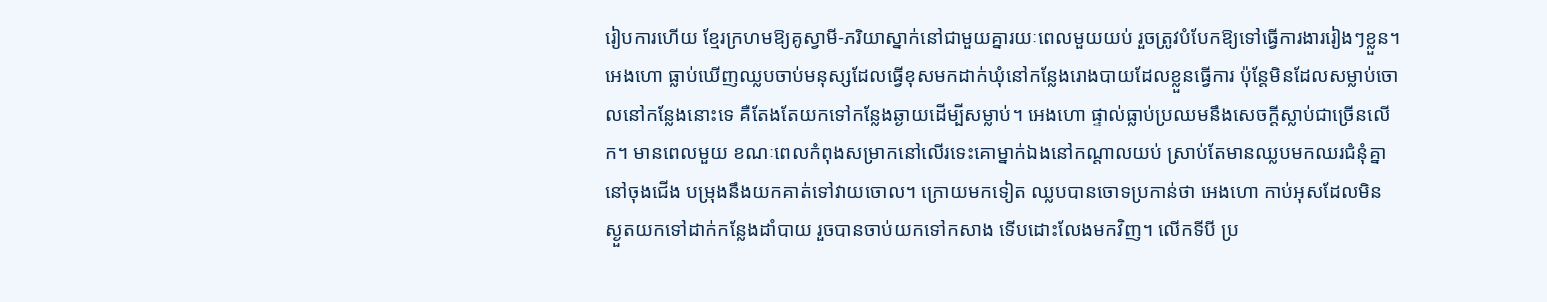រៀបការហើយ ខ្មែរក្រហមឱ្យគូស្វាមី-ភរិយាស្នាក់នៅជាមួយគ្នារយៈពេលមួយយប់ រួចត្រូវបំបែកឱ្យទៅធ្វើការងាររៀងៗខ្លួន។
អេងហោ ធ្លាប់ឃើញឈ្លបចាប់មនុស្សដែលធ្វើខុសមកដាក់ឃុំនៅកន្លែងរោងបាយដែលខ្លួនធ្វើការ ប៉ុន្តែមិនដែលសម្លាប់ចោលនៅកន្លែងនោះទេ គឺតែងតែយកទៅកន្លែងឆ្ងាយដើម្បីសម្លាប់។ អេងហោ ផ្ទាល់ធ្លាប់ប្រឈមនឹងសេចក្តីស្លាប់ជាច្រើនលើក។ មានពេលមួយ ខណៈពេលកំពុងសម្រាកនៅលើរទេះគោម្នាក់ឯងនៅកណ្តាលយប់ ស្រាប់តែមានឈ្លបមកឈរជំនុំគ្នានៅចុងជើង បម្រុងនឹងយកគាត់ទៅវាយចោល។ ក្រោយមកទៀត ឈ្លបបានចោទប្រកាន់ថា អេងហោ កាប់អុសដែលមិនស្ងួតយកទៅដាក់កន្លែងដាំបាយ រួចបានចាប់យកទៅកសាង ទើបដោះលែងមកវិញ។ លើកទីបី ប្រ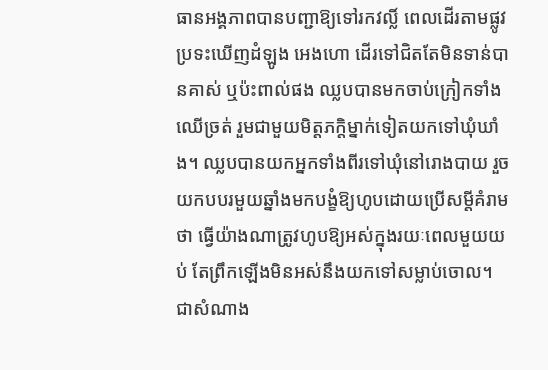ធានអង្គភាពបានបញ្ជាឱ្យទៅរកវល្លិ៍ ពេលដើរតាមផ្លូវប្រទះឃើញដំឡូង អេងហោ ដើរទៅជិតតែមិនទាន់បានគាស់ ឬប៉ះពាល់ផង ឈ្លបបានមកចាប់ក្រៀកទាំងឈើច្រត់ រួមជាមួយមិត្តភក្តិម្នាក់ទៀតយកទៅឃុំឃាំង។ ឈ្លបបានយកអ្នកទាំងពីរទៅឃុំនៅរោងបាយ រួចយកបបរមួយឆ្នាំងមកបង្ខំឱ្យហូបដោយប្រើសម្តីគំរាមថា ធ្វើយ៉ាងណាត្រូវហូបឱ្យអស់ក្នុងរយៈពេលមួយយប់ តែព្រឹកឡើងមិនអស់នឹងយកទៅសម្លាប់ចោល។ ជាសំណាង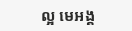ល្អ មេអង្គ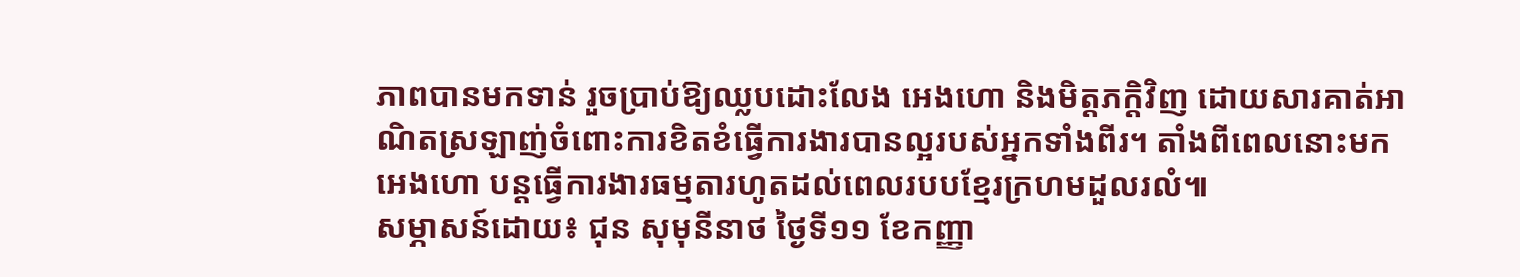ភាពបានមកទាន់ រួចប្រាប់ឱ្យឈ្លបដោះលែង អេងហោ និងមិត្តភក្តិវិញ ដោយសារគាត់អាណិតស្រឡាញ់ចំពោះការខិតខំធ្វើការងារបានល្អរបស់អ្នកទាំងពីរ។ តាំងពីពេលនោះមក អេងហោ បន្តធ្វើការងារធម្មតារហូតដល់ពេលរបបខ្មែរក្រហមដួលរលំ៕
សម្ភាសន៍ដោយ៖ ជុន សុមុនីនាថ ថ្ងៃទី១១ ខែកញ្ញា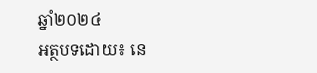ឆ្នាំ២០២៤
អត្ថបទដោយ៖ នេ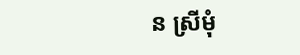ន ស្រីមុំ